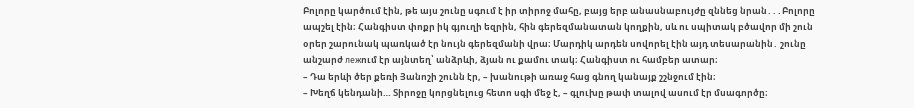Բոլորը կարծում էին, թե այս շունը սգում է իր տիրոջ մահը, բայց երբ անասնաբույժը զննեց նրան․․․Բոլորը ապշել էին։ Հանգիստ փոքր իկ գյուղի եզրին, հին գերեզմանատան կողքին, սև ու սպիտակ բծավոր մի շուն օրեր շարունակ պառկած էր նույն գերեզմանի վրա։ Մարդիկ արդեն սովորել էին այդ տեսարանին․ շունը անշարժ лежում էր այնտեղ՝ անձրևի, ձյան ու քամու տակ։ Հանգիստ ու համբեր ատար։
– Դա երևի ծեր քեռի Յանոշի շունն էր, – խանութի առաջ հաց գնող կանայք շշնջում էին։
– Խեղճ կենդանի… Տիրոջը կորցնելուց հետո սգի մեջ է, – գլուխը թափ տալով ասում էր մսագործը։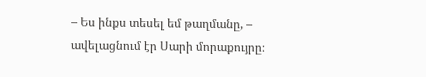– Ես ինքս տեսել եմ թաղմանը, – ավելացնում էր Սարի մորաքույրը։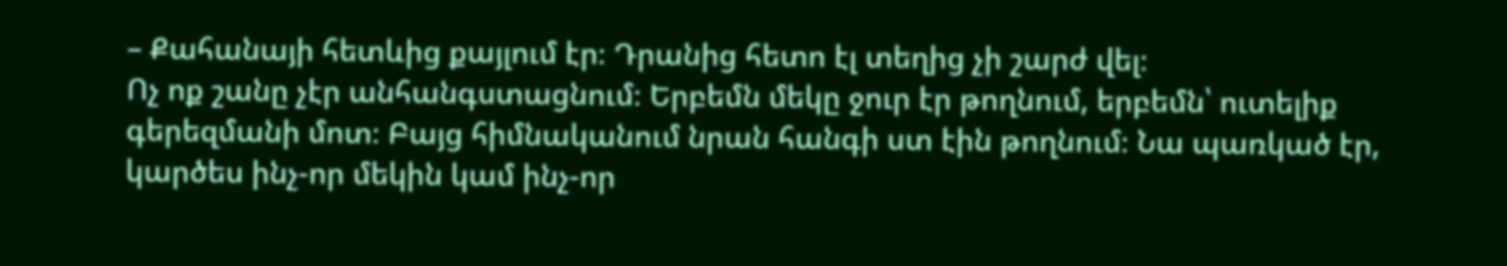– Քահանայի հետևից քայլում էր։ Դրանից հետո էլ տեղից չի շարժ վել։
Ոչ ոք շանը չէր անհանգստացնում։ Երբեմն մեկը ջուր էր թողնում, երբեմն՝ ուտելիք գերեզմանի մոտ։ Բայց հիմնականում նրան հանգի ստ էին թողնում։ Նա պառկած էր, կարծես ինչ-որ մեկին կամ ինչ-որ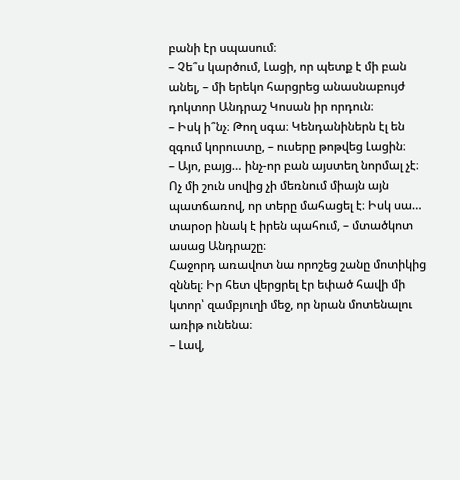բանի էր սպասում։
– Չե՞ս կարծում, Լացի, որ պետք է մի բան անել, – մի երեկո հարցրեց անասնաբույժ դոկտոր Անդրաշ Կոսան իր որդուն։
– Իսկ ի՞նչ։ Թող սգա։ Կենդանիներն էլ են զգում կորուստը, – ուսերը թոթվեց Լացին։
– Այո, բայց… ինչ-որ բան այստեղ նորմալ չէ։ Ոչ մի շուն սովից չի մեռնում միայն այն պատճառով, որ տերը մահացել է։ Իսկ սա… տարօր ինակ է իրեն պահում, – մտածկոտ ասաց Անդրաշը։
Հաջորդ առավոտ նա որոշեց շանը մոտիկից զննել։ Իր հետ վերցրել էր եփած հավի մի կտոր՝ զամբյուղի մեջ, որ նրան մոտենալու առիթ ունենա։
– Լավ,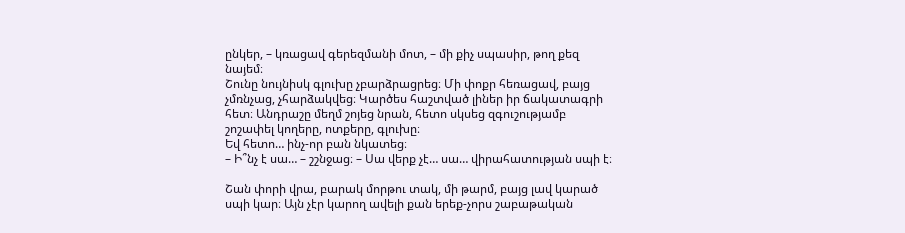ընկեր, – կռացավ գերեզմանի մոտ, – մի քիչ սպասիր, թող քեզ նայեմ։
Շունը նույնիսկ գլուխը չբարձրացրեց։ Մի փոքր հեռացավ, բայց չմռնչաց, չհարձակվեց։ Կարծես հաշտված լիներ իր ճակատագրի հետ։ Անդրաշը մեղմ շոյեց նրան, հետո սկսեց զգուշությամբ շոշափել կողերը, ոտքերը, գլուխը։
Եվ հետո… ինչ-որ բան նկատեց։
– Ի՞նչ է սա… – շշնջաց։ – Սա վերք չէ… սա… վիրահատության սպի է։

Շան փորի վրա, բարակ մորթու տակ, մի թարմ, բայց լավ կարած սպի կար։ Այն չէր կարող ավելի քան երեք-չորս շաբաթական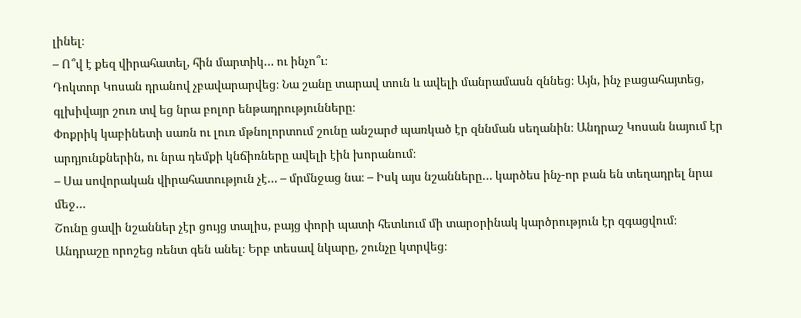լինել։
– Ո՞վ է քեզ վիրահատել, հին մարտիկ… ու ինչո՞ւ։
Դոկտոր Կոսան դրանով չբավարարվեց։ Նա շանը տարավ տուն և ավելի մանրամասն զննեց։ Այն, ինչ բացահայտեց, գլխիվայր շուռ տվ եց նրա բոլոր ենթադրությունները։
Փոքրիկ կաբինետի սառն ու լուռ մթնոլորտում շունը անշարժ պառկած էր զննման սեղանին։ Անդրաշ Կոսան նայում էր արդյունքներին, ու նրա դեմքի կնճիռները ավելի էին խորանում։
– Սա սովորական վիրահատություն չէ… – մրմնջաց նա։ – Իսկ այս նշանները… կարծես ինչ-որ բան են տեղադրել նրա մեջ…
Շունը ցավի նշաններ չէր ցույց տալիս, բայց փորի պատի հետևում մի տարօրինակ կարծրություն էր զգացվում։ Անդրաշը որոշեց ռենտ գեն անել։ Երբ տեսավ նկարը, շունչը կտրվեց։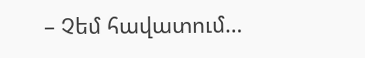– Չեմ հավատում…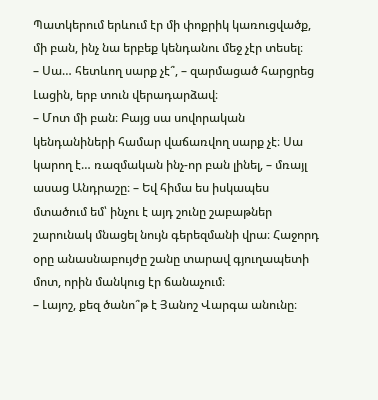Պատկերում երևում էր մի փոքրիկ կառուցվածք, մի բան, ինչ նա երբեք կենդանու մեջ չէր տեսել։
– Սա… հետևող սարք չէ՞, – զարմացած հարցրեց Լացին, երբ տուն վերադարձավ։
– Մոտ մի բան։ Բայց սա սովորական կենդանիների համար վաճառվող սարք չէ։ Սա կարող է… ռազմական ինչ-որ բան լինել, – մռայլ ասաց Անդրաշը։ – Եվ հիմա ես իսկապես մտածում եմ՝ ինչու է այդ շունը շաբաթներ շարունակ մնացել նույն գերեզմանի վրա։ Հաջորդ օրը անասնաբույժը շանը տարավ գյուղապետի մոտ, որին մանկուց էր ճանաչում։
– Լայոշ, քեզ ծանո՞թ է Յանոշ Վարգա անունը։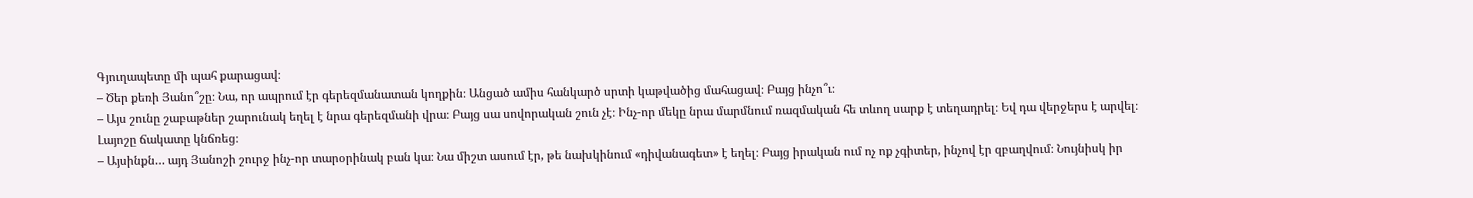Գյուղապետը մի պահ քարացավ։
– Ծեր քեռի Յանո՞շը։ Նա, որ ապրում էր գերեզմանատան կողքին։ Անցած ամիս հանկարծ սրտի կաթվածից մահացավ։ Բայց ինչո՞ւ։
– Այս շունը շաբաթներ շարունակ եղել է նրա գերեզմանի վրա։ Բայց սա սովորական շուն չէ։ Ինչ-որ մեկը նրա մարմնում ռազմական հե տևող սարք է տեղադրել։ Եվ դա վերջերս է արվել։
Լայոշը ճակատը կնճռեց։
– Այսինքն… այդ Յանոշի շուրջ ինչ-որ տարօրինակ բան կա։ Նա միշտ ասում էր, թե նախկինում «դիվանագետ» է եղել։ Բայց իրական ում ոչ ոք չգիտեր, ինչով էր զբաղվում։ Նույնիսկ իր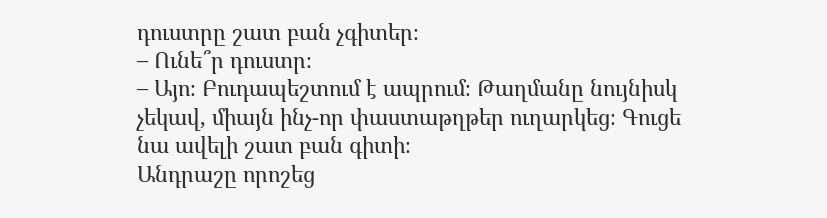դուստրը շատ բան չգիտեր։
– Ունե՞ր դուստր։
– Այո։ Բուդապեշտում է ապրում։ Թաղմանը նույնիսկ չեկավ, միայն ինչ-որ փաստաթղթեր ուղարկեց։ Գուցե նա ավելի շատ բան գիտի։
Անդրաշը որոշեց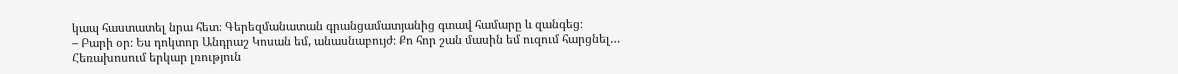կապ հաստատել նրա հետ։ Գերեզմանատան գրանցամատյանից գտավ համարը և զանգեց։
– Բարի օր։ Ես դոկտոր Անդրաշ Կոսան եմ, անասնաբույժ։ Քո հոր շան մասին եմ ուզում հարցնել…
Հեռախոսում երկար լռություն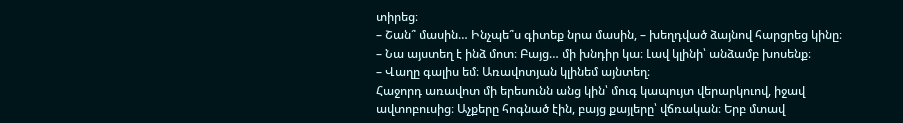տիրեց։
– Շան՞ մասին… Ինչպե՞ս գիտեք նրա մասին, – խեղդված ձայնով հարցրեց կինը։
– Նա այստեղ է ինձ մոտ։ Բայց… մի խնդիր կա։ Լավ կլինի՝ անձամբ խոսենք։
– Վաղը գալիս եմ։ Առավոտյան կլինեմ այնտեղ։
Հաջորդ առավոտ մի երեսունն անց կին՝ մուգ կապույտ վերարկուով, իջավ ավտոբուսից։ Աչքերը հոգնած էին, բայց քայլերը՝ վճռական։ Երբ մտավ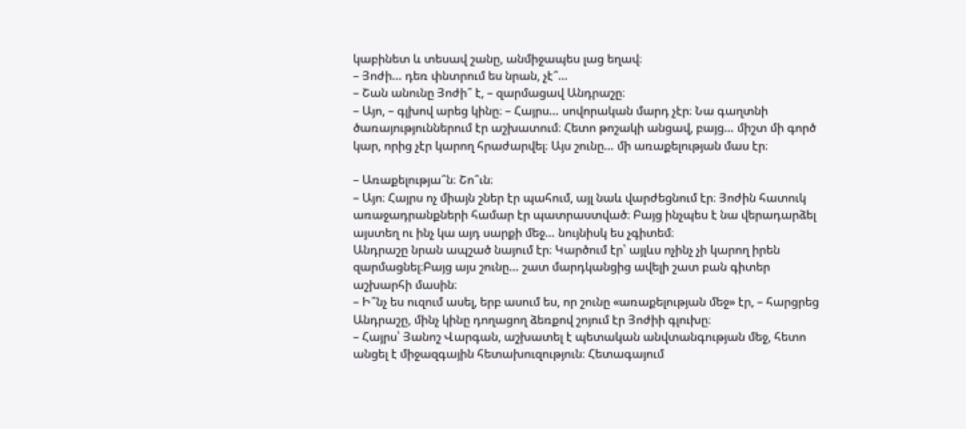կաբինետ և տեսավ շանը, անմիջապես լաց եղավ։
– Յոժի… դեռ փնտրում ես նրան, չէ՞…
– Շան անունը Յոժի՞ է, – զարմացավ Անդրաշը։
– Այո, – գլխով արեց կինը։ – Հայրս… սովորական մարդ չէր։ Նա գաղտնի ծառայություններում էր աշխատում։ Հետո թոշակի անցավ, բայց… միշտ մի գործ կար, որից չէր կարող հրաժարվել։ Այս շունը… մի առաքելության մաս էր։

– Առաքելությա՞ն։ Շո՞ւն։
– Այո։ Հայրս ոչ միայն շներ էր պահում, այլ նաև վարժեցնում էր։ Յոժին հատուկ առաջադրանքների համար էր պատրաստված։ Բայց ինչպես է նա վերադարձել այստեղ ու ինչ կա այդ սարքի մեջ… նույնիսկ ես չգիտեմ։
Անդրաշը նրան ապշած նայում էր։ Կարծում էր՝ այլևս ոչինչ չի կարող իրեն զարմացնել։Բայց այս շունը… շատ մարդկանցից ավելի շատ բան գիտեր աշխարհի մասին։
– Ի՞նչ ես ուզում ասել, երբ ասում ես, որ շունը «առաքելության մեջ» էր, – հարցրեց Անդրաշը, մինչ կինը դողացող ձեռքով շոյում էր Յոժիի գլուխը։
– Հայրս՝ Յանոշ Վարգան, աշխատել է պետական անվտանգության մեջ, հետո անցել է միջազգային հետախուզություն։ Հետագայում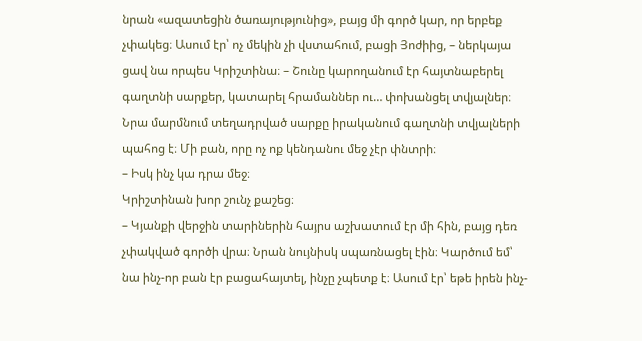նրան «ազատեցին ծառայությունից», բայց մի գործ կար, որ երբեք չփակեց։ Ասում էր՝ ոչ մեկին չի վստահում, բացի Յոժիից, – ներկայա ցավ նա որպես Կրիշտինա։ – Շունը կարողանում էր հայտնաբերել գաղտնի սարքեր, կատարել հրամաններ ու… փոխանցել տվյալներ։ Նրա մարմնում տեղադրված սարքը իրականում գաղտնի տվյալների պահոց է։ Մի բան, որը ոչ ոք կենդանու մեջ չէր փնտրի։
– Իսկ ինչ կա դրա մեջ։
Կրիշտինան խոր շունչ քաշեց։
– Կյանքի վերջին տարիներին հայրս աշխատում էր մի հին, բայց դեռ չփակված գործի վրա։ Նրան նույնիսկ սպառնացել էին։ Կարծում եմ՝ նա ինչ-որ բան էր բացահայտել, ինչը չպետք է։ Ասում էր՝ եթե իրեն ինչ-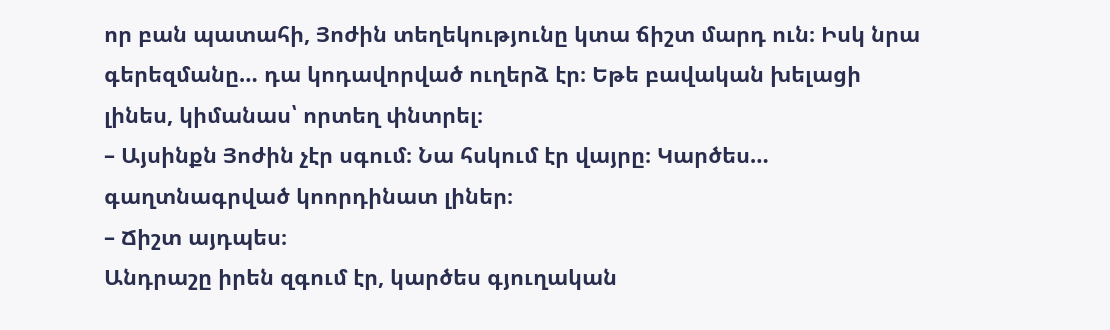որ բան պատահի, Յոժին տեղեկությունը կտա ճիշտ մարդ ուն։ Իսկ նրա գերեզմանը… դա կոդավորված ուղերձ էր։ Եթե բավական խելացի լինես, կիմանաս՝ որտեղ փնտրել։
– Այսինքն Յոժին չէր սգում։ Նա հսկում էր վայրը։ Կարծես… գաղտնագրված կոորդինատ լիներ։
– Ճիշտ այդպես։
Անդրաշը իրեն զգում էր, կարծես գյուղական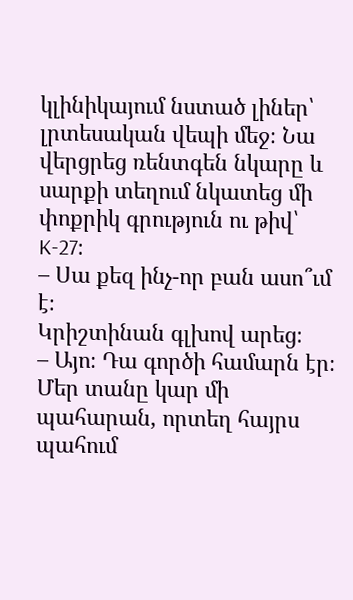կլինիկայում նստած լիներ՝ լրտեսական վեպի մեջ։ Նա վերցրեց ռենտգեն նկարը և սարքի տեղում նկատեց մի փոքրիկ գրություն ու թիվ՝ K-27։
– Սա քեզ ինչ-որ բան ասո՞ւմ է։
Կրիշտինան գլխով արեց։
– Այո։ Դա գործի համարն էր։ Մեր տանը կար մի պահարան, որտեղ հայրս պահում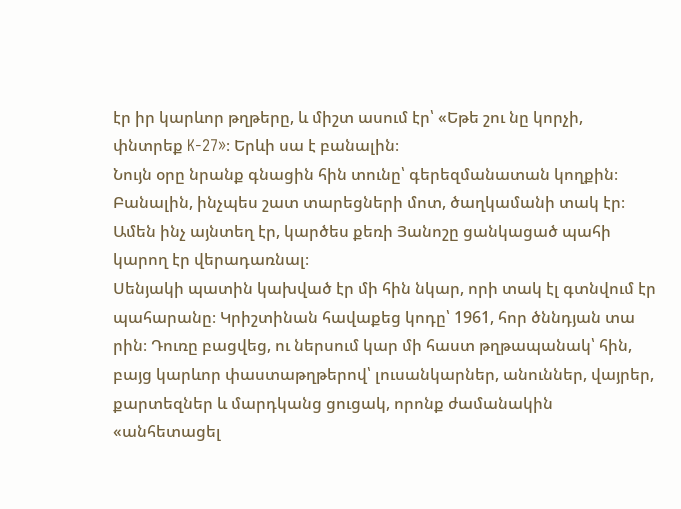էր իր կարևոր թղթերը, և միշտ ասում էր՝ «Եթե շու նը կորչի, փնտրեք K-27»։ Երևի սա է բանալին։
Նույն օրը նրանք գնացին հին տունը՝ գերեզմանատան կողքին։ Բանալին, ինչպես շատ տարեցների մոտ, ծաղկամանի տակ էր։ Ամեն ինչ այնտեղ էր, կարծես քեռի Յանոշը ցանկացած պահի կարող էր վերադառնալ։
Սենյակի պատին կախված էր մի հին նկար, որի տակ էլ գտնվում էր պահարանը։ Կրիշտինան հավաքեց կոդը՝ 1961, հոր ծննդյան տա րին։ Դուռը բացվեց, ու ներսում կար մի հաստ թղթապանակ՝ հին, բայց կարևոր փաստաթղթերով՝ լուսանկարներ, անուններ, վայրեր, քարտեզներ և մարդկանց ցուցակ, որոնք ժամանակին «անհետացել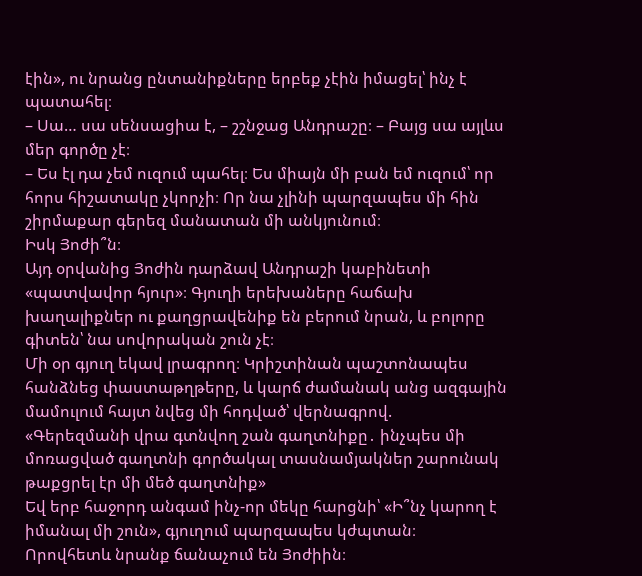էին», ու նրանց ընտանիքները երբեք չէին իմացել՝ ինչ է պատահել։
– Սա… սա սենսացիա է, – շշնջաց Անդրաշը։ – Բայց սա այլևս մեր գործը չէ։
– Ես էլ դա չեմ ուզում պահել։ Ես միայն մի բան եմ ուզում՝ որ հորս հիշատակը չկորչի։ Որ նա չլինի պարզապես մի հին շիրմաքար գերեզ մանատան մի անկյունում։
Իսկ Յոժի՞ն։
Այդ օրվանից Յոժին դարձավ Անդրաշի կաբինետի «պատվավոր հյուր»։ Գյուղի երեխաները հաճախ խաղալիքներ ու քաղցրավենիք են բերում նրան, և բոլորը գիտեն՝ նա սովորական շուն չէ։
Մի օր գյուղ եկավ լրագրող։ Կրիշտինան պաշտոնապես հանձնեց փաստաթղթերը, և կարճ ժամանակ անց ազգային մամուլում հայտ նվեց մի հոդված՝ վերնագրով.
«Գերեզմանի վրա գտնվող շան գաղտնիքը․ ինչպես մի մոռացված գաղտնի գործակալ տասնամյակներ շարունակ թաքցրել էր մի մեծ գաղտնիք»
Եվ երբ հաջորդ անգամ ինչ-որ մեկը հարցնի՝ «Ի՞նչ կարող է իմանալ մի շուն», գյուղում պարզապես կժպտան։
Որովհետև նրանք ճանաչում են Յոժիին։